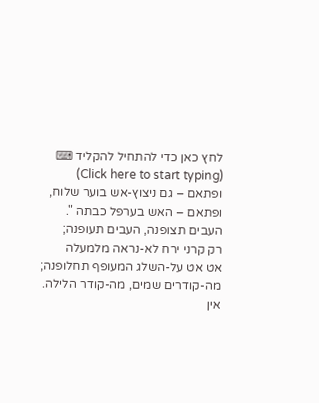לחץ כאן כדי להתחיל להקליד ⌨ (Click here to start typing)
ופתאם – גם ניצוץ-אש בוער שלוח,
ופתאם – האש בערפל כבתה ".
העבים תצופנה, העבים תעופנה;
רק קרני ירח לא-נראה מלמעלה
אט אט על-השלג המעופף תחלופנה;
מה-קודרים שמים, מה-קודר הלילה.
אין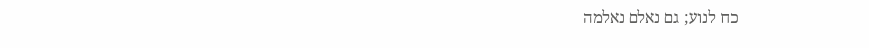כח לנוע; גם נאלם נאלמה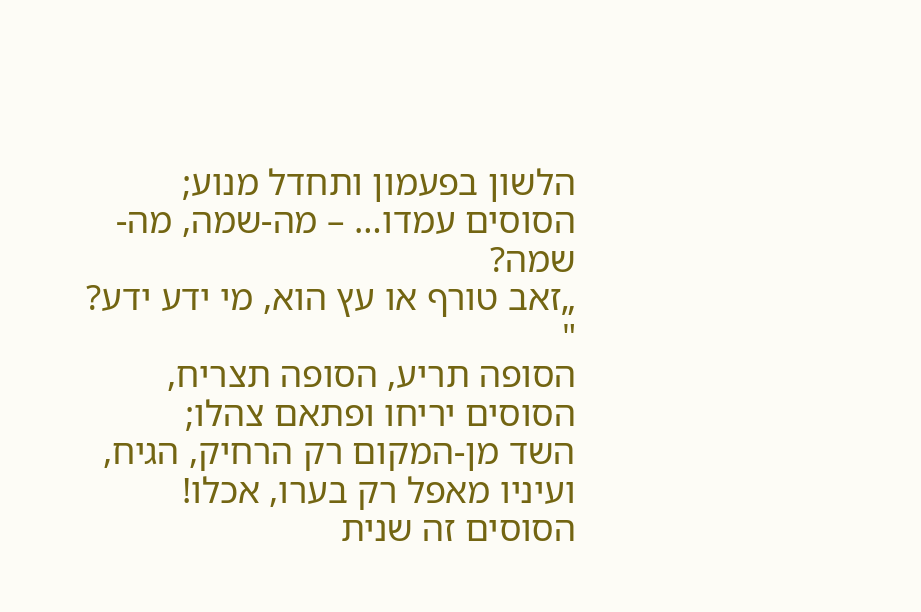הלשון בפעמון ותחדל מנוע;
הסוסים עמדו… – מה-שמה, מה-שמה?
„זאב טורף או עץ הוא, מי ידע ידע? "
הסופה תריע, הסופה תצריח,
הסוסים יריחו ופתאם צהלו;
השד מן-המקום רק הרחיק, הגיח,
ועיניו מאפל רק בערו, אכלו!
הסוסים זה שנית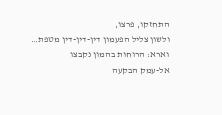התחזקו, פרצו,
ולשון צליל הפעמון דין-דין-דין מטפת…
וארא: הרוחות בהמון נקבצו
אל-עמק הבקעה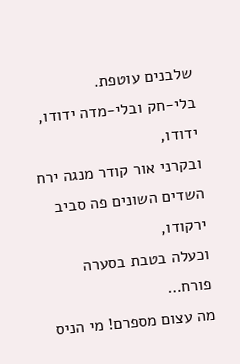שלבנים עוטפת.
בלי-חק ובלי-מדה ידודו, ידודו,
ובקרני אור קודר מנגה ירח
השדים השונים פה סביב ירקודו,
וכעלה בטבת בסערה פורח…
מה עצום מספרם! מי הניס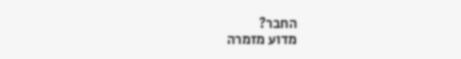החבר?
מדוע מזמרה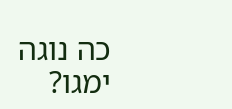כה נוגה ימגו?